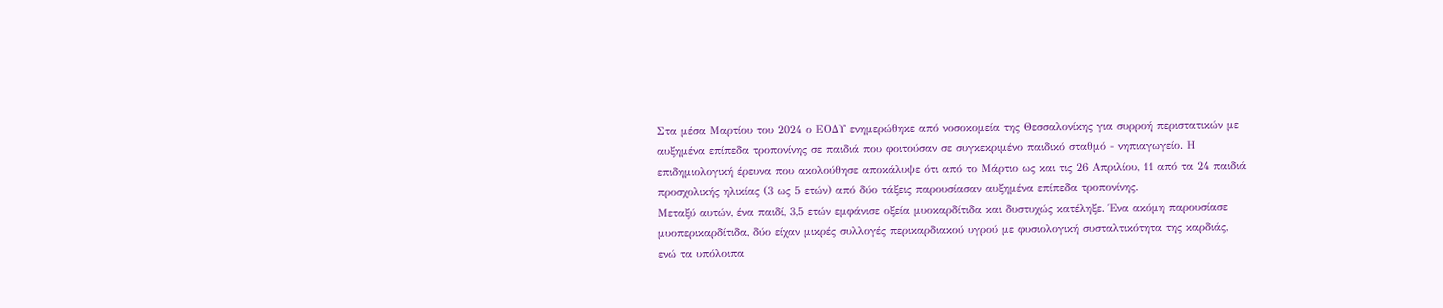Στα μέσα Μαρτίου του 2024 ο ΕΟΔΥ ενημερώθηκε από νοσοκομεία της Θεσσαλονίκης για συρροή περιστατικών με αυξημένα επίπεδα τροπονίνης σε παιδιά που φοιτούσαν σε συγκεκριμένο παιδικό σταθμό - νηπιαγωγείο. Η επιδημιολογική έρευνα που ακολούθησε αποκάλυψε ότι από το Μάρτιο ως και τις 26 Απριλίου, 11 από τα 24 παιδιά προσχολικής ηλικίας (3 ως 5 ετών) από δύο τάξεις παρουσίασαν αυξημένα επίπεδα τροπονίνης.
Μεταξύ αυτών, ένα παιδί, 3,5 ετών εμφάνισε οξεία μυοκαρδίτιδα και δυστυχώς κατέληξε. Ένα ακόμη παρουσίασε μυοπερικαρδίτιδα, δύο είχαν μικρές συλλογές περικαρδιακού υγρού με φυσιολογική συσταλτικότητα της καρδιάς, ενώ τα υπόλοιπα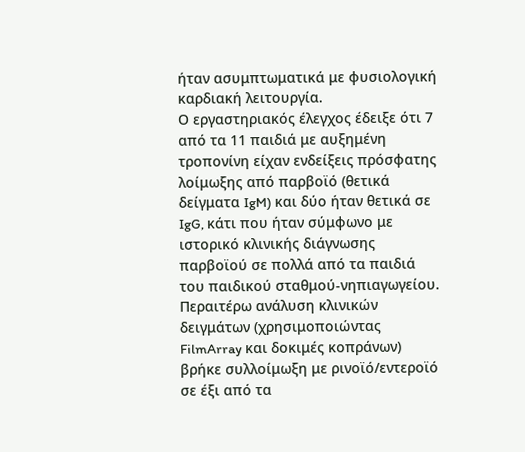ήταν ασυμπτωματικά με φυσιολογική καρδιακή λειτουργία.
Ο εργαστηριακός έλεγχος έδειξε ότι 7 από τα 11 παιδιά με αυξημένη τροπονίνη είχαν ενδείξεις πρόσφατης λοίμωξης από παρβοϊό (θετικά δείγματα IgM) και δύο ήταν θετικά σε IgG, κάτι που ήταν σύμφωνο με ιστορικό κλινικής διάγνωσης παρβοϊού σε πολλά από τα παιδιά του παιδικού σταθμού-νηπιαγωγείου. Περαιτέρω ανάλυση κλινικών δειγμάτων (χρησιμοποιώντας FilmArray και δοκιμές κοπράνων) βρήκε συλλοίμωξη με ρινοϊό/εντεροϊό σε έξι από τα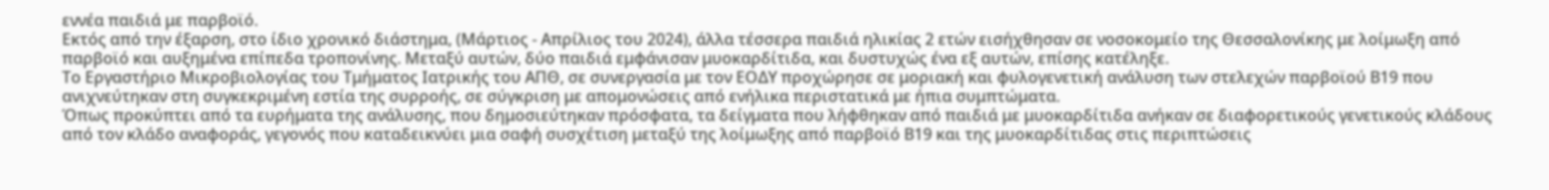εννέα παιδιά με παρβοϊό.
Εκτός από την έξαρση, στο ίδιο χρονικό διάστημα, (Μάρτιος - Απρίλιος του 2024), άλλα τέσσερα παιδιά ηλικίας 2 ετών εισήχθησαν σε νοσοκομείο της Θεσσαλονίκης με λοίμωξη από παρβοϊό και αυξημένα επίπεδα τροπονίνης. Μεταξύ αυτών, δύο παιδιά εμφάνισαν μυοκαρδίτιδα, και δυστυχώς ένα εξ αυτών, επίσης κατέληξε.
Το Εργαστήριο Μικροβιολογίας του Τμήματος Ιατρικής του ΑΠΘ, σε συνεργασία με τον ΕΟΔΥ προχώρησε σε μοριακή και φυλογενετική ανάλυση των στελεχών παρβοϊού Β19 που ανιχνεύτηκαν στη συγκεκριμένη εστία της συρροής, σε σύγκριση με απομονώσεις από ενήλικα περιστατικά με ήπια συμπτώματα.
Όπως προκύπτει από τα ευρήματα της ανάλυσης, που δημοσιεύτηκαν πρόσφατα, τα δείγματα που λήφθηκαν από παιδιά με μυοκαρδίτιδα ανήκαν σε διαφορετικούς γενετικούς κλάδους από τον κλάδο αναφοράς, γεγονός που καταδεικνύει μια σαφή συσχέτιση μεταξύ της λοίμωξης από παρβοϊό Β19 και της μυοκαρδίτιδας στις περιπτώσεις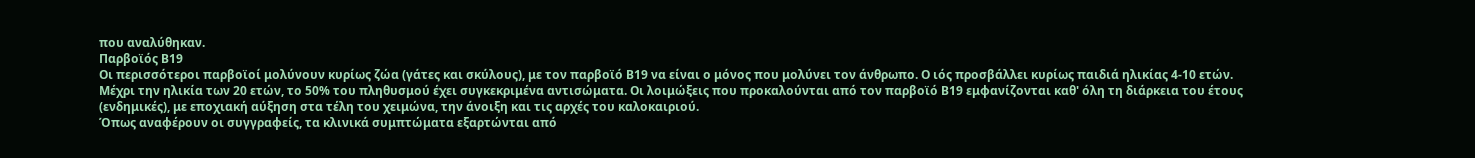που αναλύθηκαν.
Παρβοϊός Β19
Οι περισσότεροι παρβοϊοί μολύνουν κυρίως ζώα (γάτες και σκύλους), με τον παρβοϊό Β19 να είναι ο μόνος που μολύνει τον άνθρωπο. Ο ιός προσβάλλει κυρίως παιδιά ηλικίας 4-10 ετών. Μέχρι την ηλικία των 20 ετών, το 50% του πληθυσμού έχει συγκεκριμένα αντισώματα. Οι λοιμώξεις που προκαλούνται από τον παρβοϊό Β19 εμφανίζονται καθ' όλη τη διάρκεια του έτους (ενδημικές), με εποχιακή αύξηση στα τέλη του χειμώνα, την άνοιξη και τις αρχές του καλοκαιριού.
Όπως αναφέρουν οι συγγραφείς, τα κλινικά συμπτώματα εξαρτώνται από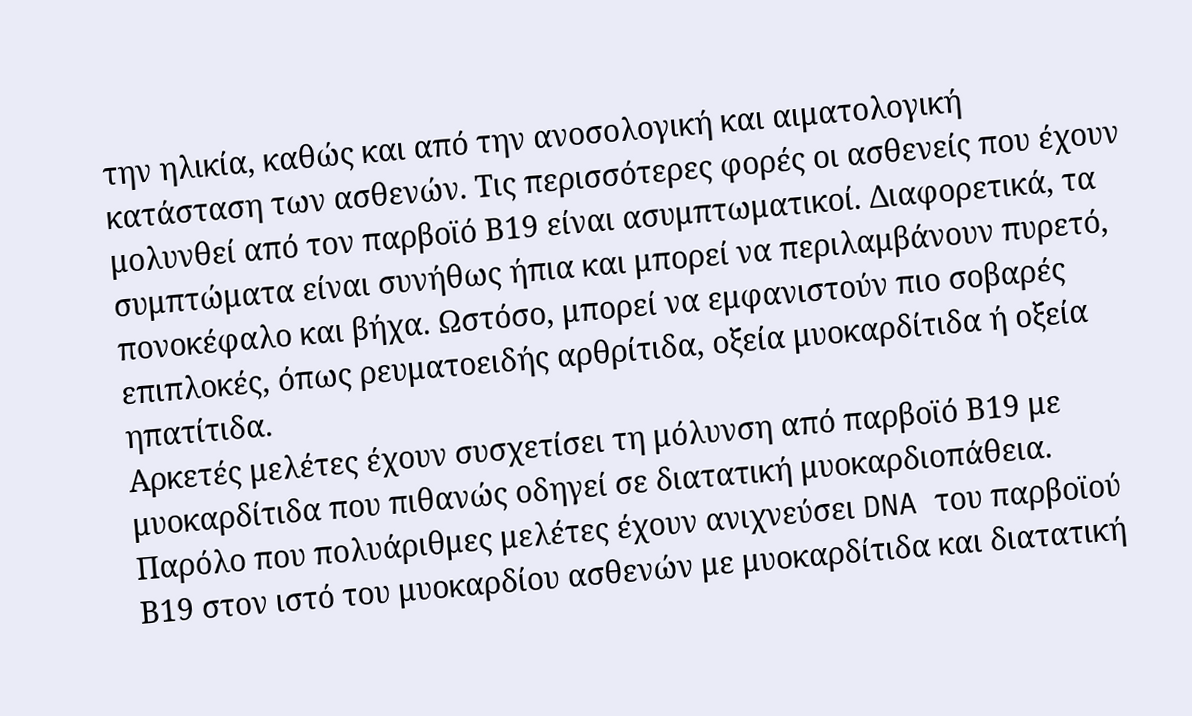την ηλικία, καθώς και από την ανοσολογική και αιματολογική κατάσταση των ασθενών. Τις περισσότερες φορές οι ασθενείς που έχουν μολυνθεί από τον παρβοϊό Β19 είναι ασυμπτωματικοί. Διαφορετικά, τα συμπτώματα είναι συνήθως ήπια και μπορεί να περιλαμβάνουν πυρετό, πονοκέφαλο και βήχα. Ωστόσο, μπορεί να εμφανιστούν πιο σοβαρές επιπλοκές, όπως ρευματοειδής αρθρίτιδα, οξεία μυοκαρδίτιδα ή οξεία ηπατίτιδα.
Αρκετές μελέτες έχουν συσχετίσει τη μόλυνση από παρβοϊό Β19 με μυοκαρδίτιδα που πιθανώς οδηγεί σε διατατική μυοκαρδιοπάθεια. Παρόλο που πολυάριθμες μελέτες έχουν ανιχνεύσει DNA του παρβοϊού Β19 στον ιστό του μυοκαρδίου ασθενών με μυοκαρδίτιδα και διατατική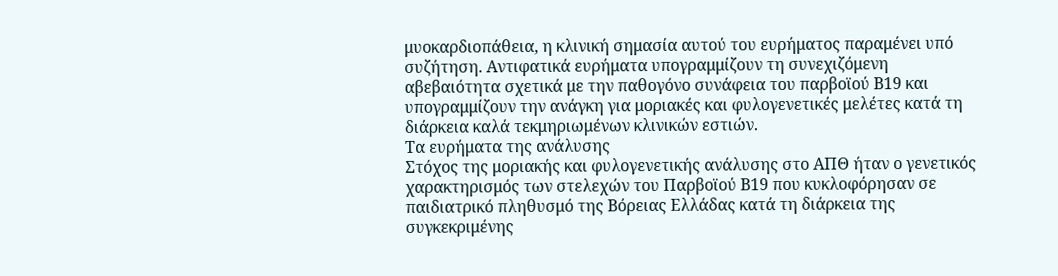μυοκαρδιοπάθεια, η κλινική σημασία αυτού του ευρήματος παραμένει υπό συζήτηση. Αντιφατικά ευρήματα υπογραμμίζουν τη συνεχιζόμενη αβεβαιότητα σχετικά με την παθογόνο συνάφεια του παρβοϊού Β19 και υπογραμμίζουν την ανάγκη για μοριακές και φυλογενετικές μελέτες κατά τη διάρκεια καλά τεκμηριωμένων κλινικών εστιών.
Τα ευρήματα της ανάλυσης
Στόχος της μοριακής και φυλογενετικής ανάλυσης στο ΑΠΘ ήταν ο γενετικός χαρακτηρισμός των στελεχών του Παρβοϊού Β19 που κυκλοφόρησαν σε παιδιατρικό πληθυσμό της Βόρειας Ελλάδας κατά τη διάρκεια της συγκεκριμένης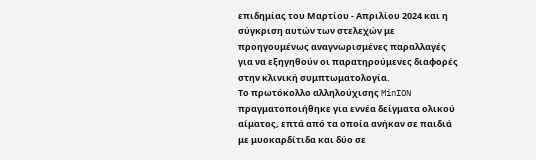επιδημίας του Μαρτίου - Απριλίου 2024 και η σύγκριση αυτών των στελεχών με προηγουμένως αναγνωρισμένες παραλλαγές για να εξηγηθούν οι παρατηρούμενες διαφορές στην κλινική συμπτωματολογία.
Το πρωτόκολλο αλληλούχισης MinION πραγματοποιήθηκε για εννέα δείγματα ολικού αίματος, επτά από τα οποία ανήκαν σε παιδιά με μυοκαρδίτιδα και δύο σε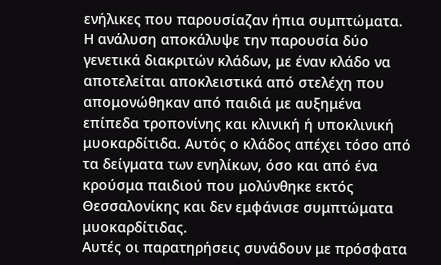ενήλικες που παρουσίαζαν ήπια συμπτώματα. Η ανάλυση αποκάλυψε την παρουσία δύο γενετικά διακριτών κλάδων, με έναν κλάδο να αποτελείται αποκλειστικά από στελέχη που απομονώθηκαν από παιδιά με αυξημένα επίπεδα τροπονίνης και κλινική ή υποκλινική μυοκαρδίτιδα. Αυτός ο κλάδος απέχει τόσο από τα δείγματα των ενηλίκων, όσο και από ένα κρούσμα παιδιού που μολύνθηκε εκτός Θεσσαλονίκης και δεν εμφάνισε συμπτώματα μυοκαρδίτιδας.
Αυτές οι παρατηρήσεις συνάδουν με πρόσφατα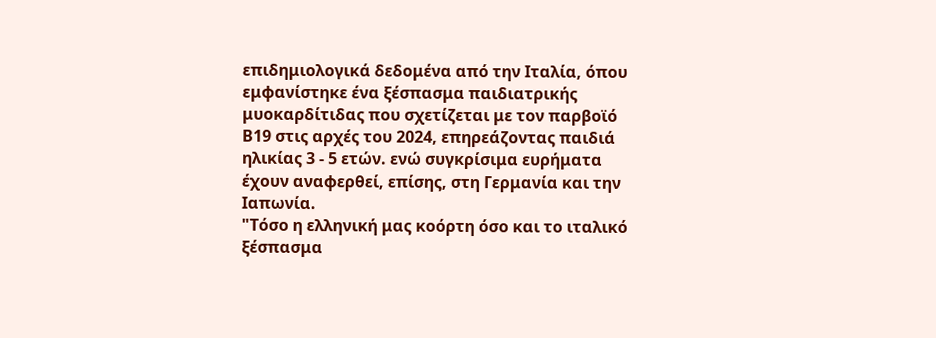επιδημιολογικά δεδομένα από την Ιταλία, όπου εμφανίστηκε ένα ξέσπασμα παιδιατρικής μυοκαρδίτιδας που σχετίζεται με τον παρβοϊό Β19 στις αρχές του 2024, επηρεάζοντας παιδιά ηλικίας 3 - 5 ετών. ενώ συγκρίσιμα ευρήματα έχουν αναφερθεί, επίσης, στη Γερμανία και την Ιαπωνία.
"Τόσο η ελληνική μας κοόρτη όσο και το ιταλικό ξέσπασμα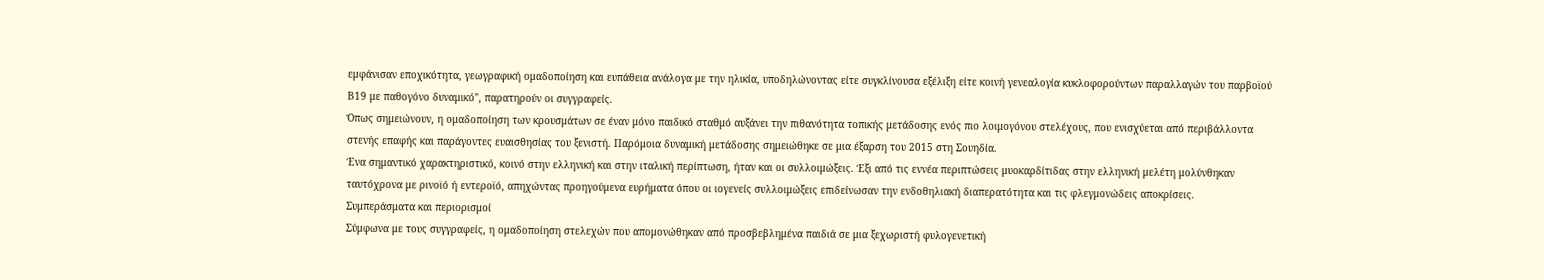εμφάνισαν εποχικότητα, γεωγραφική ομαδοποίηση και ευπάθεια ανάλογα με την ηλικία, υποδηλώνοντας είτε συγκλίνουσα εξέλιξη είτε κοινή γενεαλογία κυκλοφορούντων παραλλαγών του παρβοϊού Β19 με παθογόνο δυναμικό", παρατηρούν οι συγγραφείς.
Όπως σημειώνουν, η ομαδοποίηση των κρουσμάτων σε έναν μόνο παιδικό σταθμό αυξάνει την πιθανότητα τοπικής μετάδοσης ενός πιο λοιμογόνου στελέχους, που ενισχύεται από περιβάλλοντα στενής επαφής και παράγοντες ευαισθησίας του ξενιστή. Παρόμοια δυναμική μετάδοσης σημειώθηκε σε μια έξαρση του 2015 στη Σουηδία.
Ένα σημαντικό χαρακτηριστικό, κοινό στην ελληνική και στην ιταλική περίπτωση, ήταν και οι συλλοιμώξεις. Έξι από τις εννέα περιπτώσεις μυοκαρδίτιδας στην ελληνική μελέτη μολύνθηκαν ταυτόχρονα με ρινοϊό ή εντεροϊό, απηχώντας προηγούμενα ευρήματα όπου οι ιογενείς συλλοιμώξεις επιδείνωσαν την ενδοθηλιακή διαπερατότητα και τις φλεγμονώδεις αποκρίσεις.
Συμπεράσματα και περιορισμοί
Σύμφωνα με τους συγγραφείς, η ομαδοποίηση στελεχών που απομονώθηκαν από προσβεβλημένα παιδιά σε μια ξεχωριστή φυλογενετική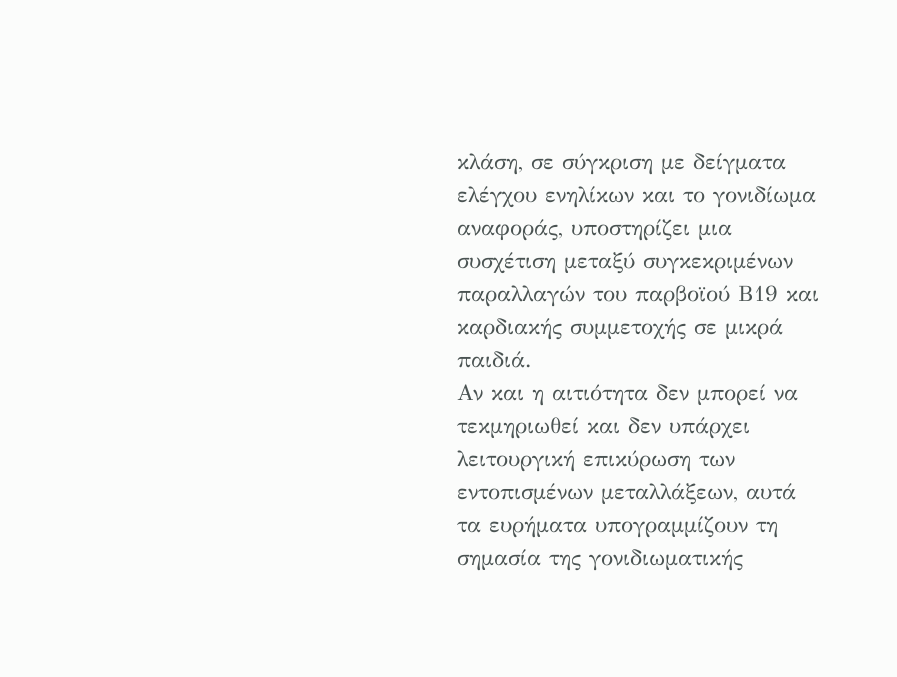κλάση, σε σύγκριση με δείγματα ελέγχου ενηλίκων και το γονιδίωμα αναφοράς, υποστηρίζει μια συσχέτιση μεταξύ συγκεκριμένων παραλλαγών του παρβοϊού Β19 και καρδιακής συμμετοχής σε μικρά παιδιά.
Αν και η αιτιότητα δεν μπορεί να τεκμηριωθεί και δεν υπάρχει λειτουργική επικύρωση των εντοπισμένων μεταλλάξεων, αυτά τα ευρήματα υπογραμμίζουν τη σημασία της γονιδιωματικής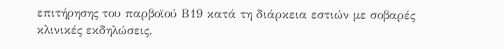επιτήρησης του παρβοϊού Β19 κατά τη διάρκεια εστιών με σοβαρές κλινικές εκδηλώσεις.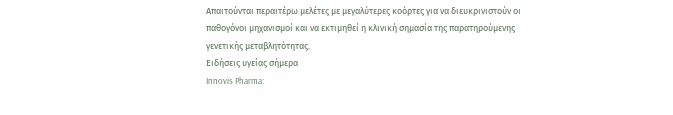Απαιτούνται περαιτέρω μελέτες με μεγαλύτερες κοόρτες για να διευκρινιστούν οι παθογόνοι μηχανισμοί και να εκτιμηθεί η κλινική σημασία της παρατηρούμενης γενετικής μεταβλητότητας.
Ειδήσεις υγείας σήμερα
Innovis Pharma: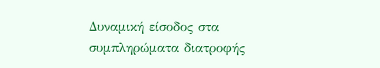Δυναμική είσοδος στα συμπληρώματα διατροφής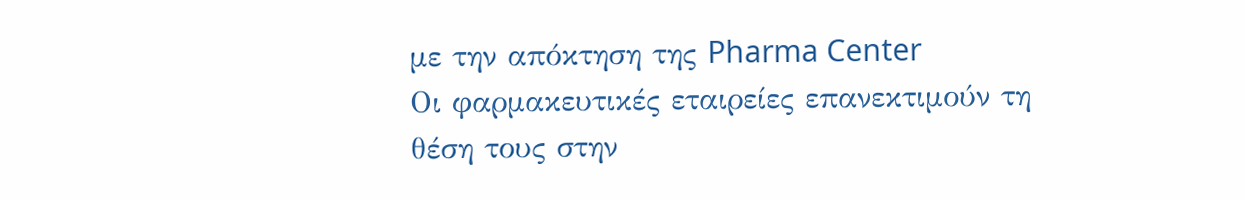με την απόκτηση της Pharma Center
Οι φαρμακευτικές εταιρείες επανεκτιμούν τη θέση τους στην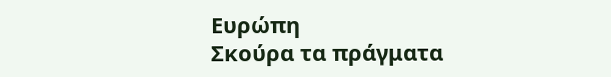Ευρώπη
Σκούρα τα πράγματα